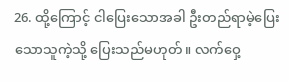26. ထို့ကြောင့် ငါပြေးသောအခါ ဦးတည်ရာမဲ့ပြေးသောသူကဲ့သို့ ပြေးသည်မဟုတ်။ လက်ဝှေ့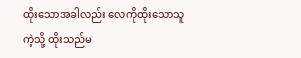ထိုးသောအခါလည်း လေကိုထိုးသောသူကဲ့သို့ ထိုးသည်မ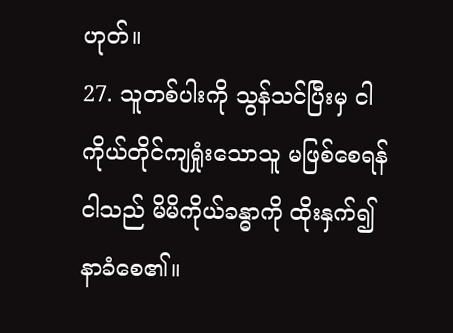ဟုတ်။
27. သူတစ်ပါးကို သွန်သင်ပြီးမှ ငါကိုယ်တိုင်ကျရှုံးသောသူ မဖြစ်စေရန် ငါသည် မိမိကိုယ်ခန္ဓာကို ထိုးနှက်၍ နာခံစေ၏။